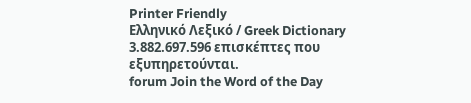Printer Friendly
Ελληνικό Λεξικό / Greek Dictionary
3.882.697.596 επισκέπτες που εξυπηρετούνται.
forum Join the Word of the Day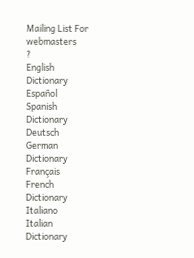Mailing List For webmasters
?
English
Dictionary
Español
Spanish
Dictionary
Deutsch
German
Dictionary
Français
French
Dictionary
Italiano
Italian
Dictionary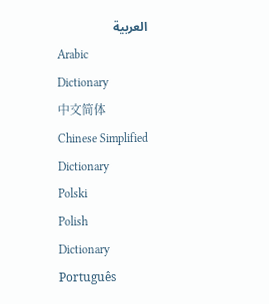العربية
Arabic
Dictionary
中文简体
Chinese Simplified
Dictionary
Polski
Polish
Dictionary
Português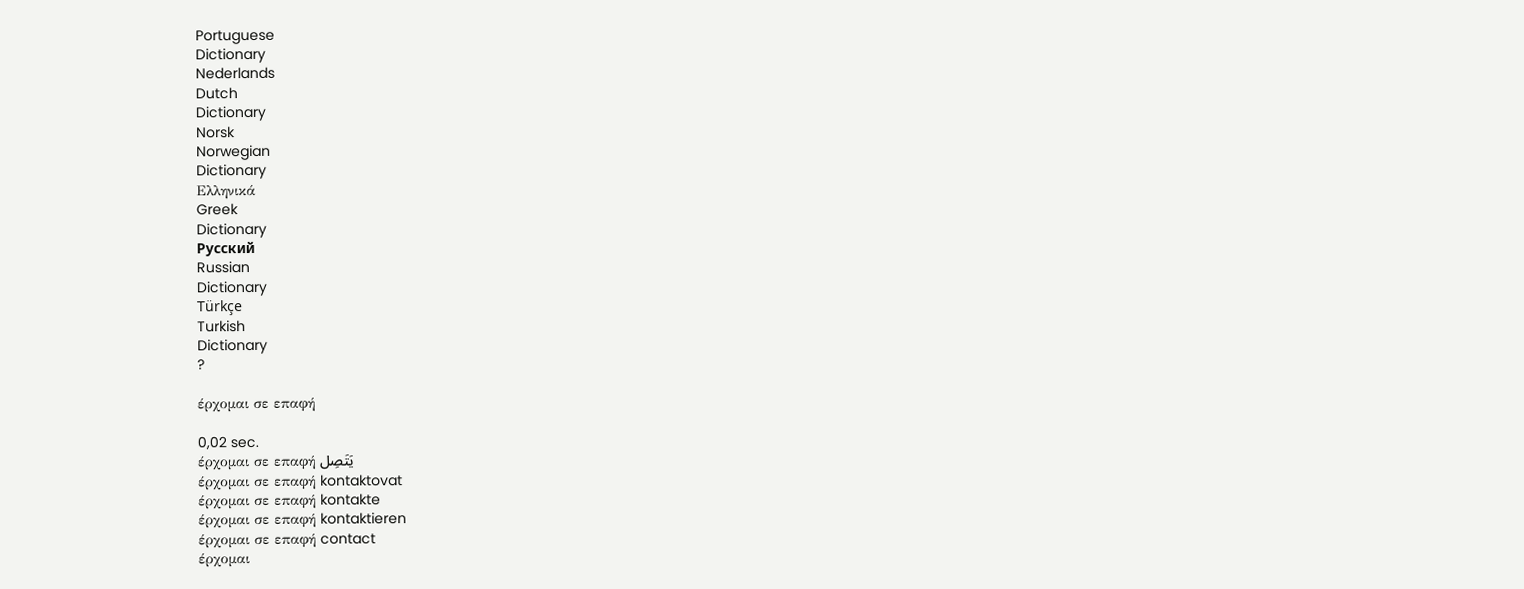Portuguese
Dictionary
Nederlands
Dutch
Dictionary
Norsk
Norwegian
Dictionary
Ελληνικά
Greek
Dictionary
Русский
Russian
Dictionary
Türkçe
Turkish
Dictionary
?

έρχομαι σε επαφή

0,02 sec.
έρχομαι σε επαφή يَتَصِل
έρχομαι σε επαφή kontaktovat
έρχομαι σε επαφή kontakte
έρχομαι σε επαφή kontaktieren
έρχομαι σε επαφή contact
έρχομαι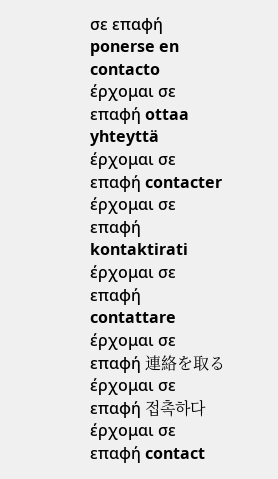σε επαφή ponerse en contacto
έρχομαι σε επαφή ottaa yhteyttä
έρχομαι σε επαφή contacter
έρχομαι σε επαφή kontaktirati
έρχομαι σε επαφή contattare
έρχομαι σε επαφή 連絡を取る
έρχομαι σε επαφή 접촉하다
έρχομαι σε επαφή contact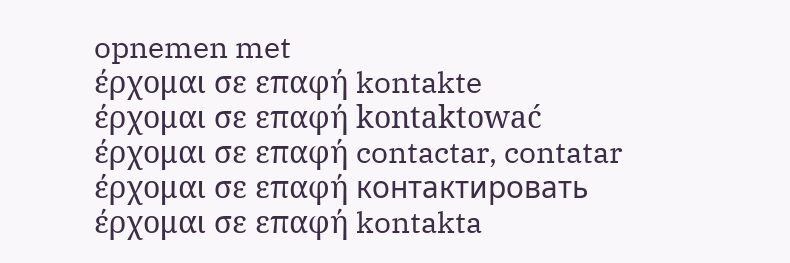opnemen met
έρχομαι σε επαφή kontakte
έρχομαι σε επαφή kontaktować
έρχομαι σε επαφή contactar, contatar
έρχομαι σε επαφή контактировать
έρχομαι σε επαφή kontakta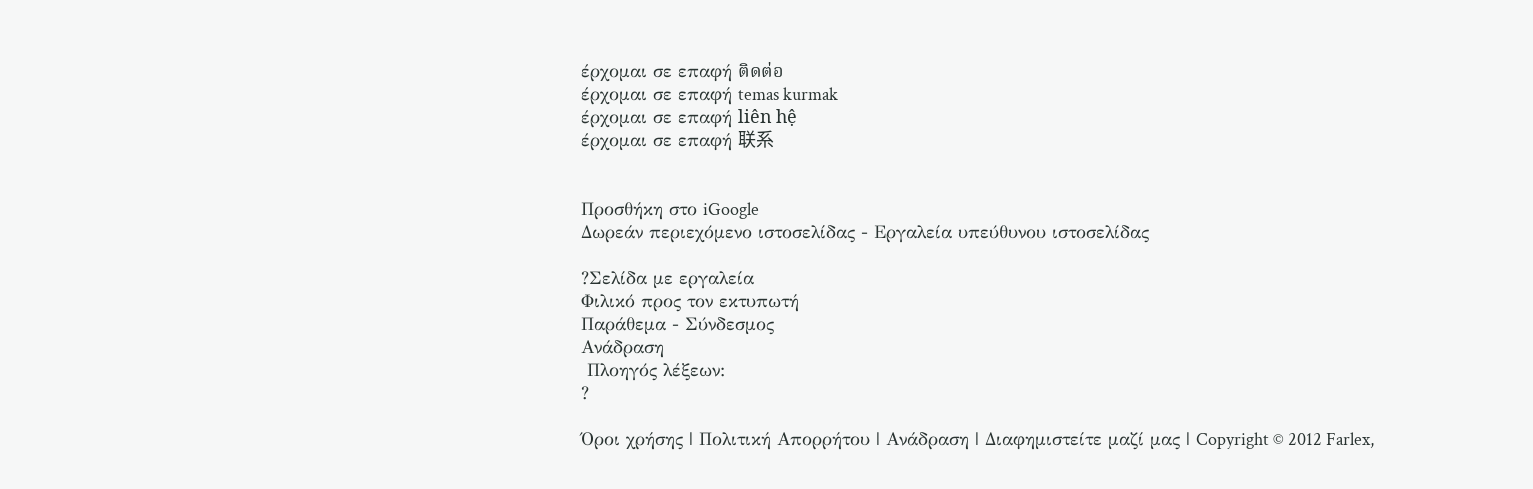έρχομαι σε επαφή ติดต่อ
έρχομαι σε επαφή temas kurmak
έρχομαι σε επαφή liên hệ
έρχομαι σε επαφή 联系


Προσθήκη στο iGoogle
Δωρεάν περιεχόμενο ιστοσελίδας - Εργαλεία υπεύθυνου ιστοσελίδας

?Σελίδα με εργαλεία
Φιλικό προς τον εκτυπωτή
Παράθεμα - Σύνδεσμος
Ανάδραση
 Πλοηγός λέξεων:
?

Όροι χρήσης | Πολιτική Απορρήτου | Ανάδραση | Διαφημιστείτε μαζί μας | Copyright © 2012 Farlex,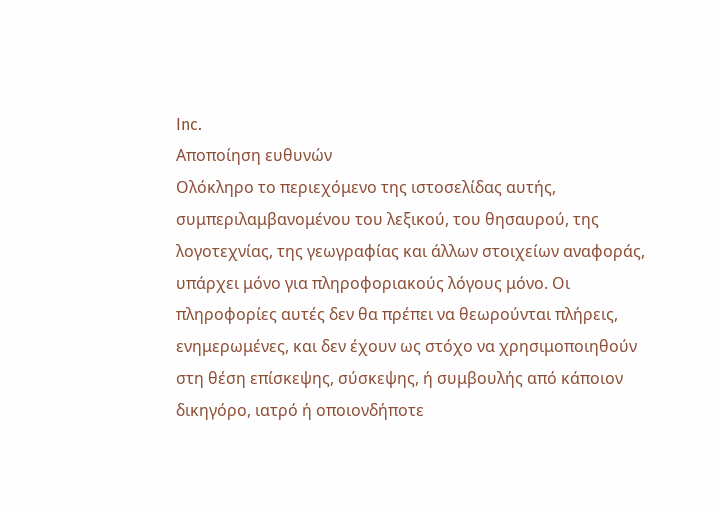Inc.
Αποποίηση ευθυνών
Ολόκληρο το περιεχόμενο της ιστοσελίδας αυτής, συμπεριλαμβανομένου του λεξικού, του θησαυρού, της λογοτεχνίας, της γεωγραφίας και άλλων στοιχείων αναφοράς, υπάρχει μόνο για πληροφοριακούς λόγους μόνο. Οι πληροφορίες αυτές δεν θα πρέπει να θεωρούνται πλήρεις, ενημερωμένες, και δεν έχουν ως στόχο να χρησιμοποιηθούν στη θέση επίσκεψης, σύσκεψης, ή συμβουλής από κάποιον δικηγόρο, ιατρό ή οποιονδήποτε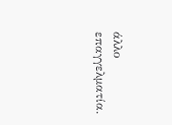άλλο επαγγελματία.